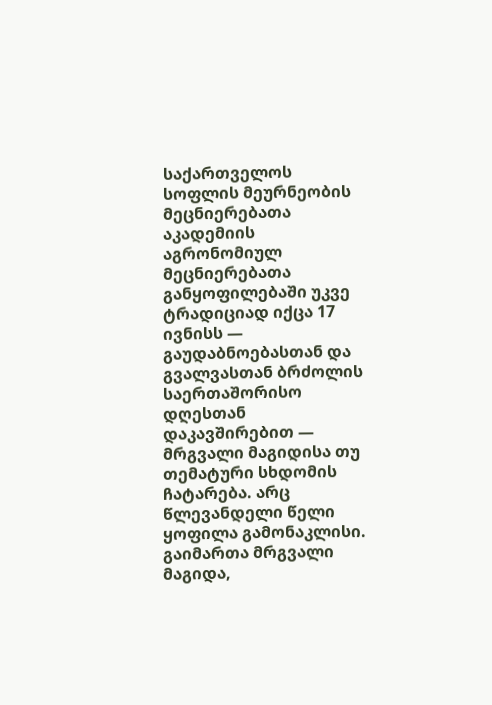საქართველოს სოფლის მეურნეობის მეცნიერებათა აკადემიის აგრონომიულ მეცნიერებათა განყოფილებაში უკვე ტრადიციად იქცა 17 ივნისს — გაუდაბნოებასთან და გვალვასთან ბრძოლის საერთაშორისო დღესთან დაკავშირებით — მრგვალი მაგიდისა თუ თემატური სხდომის ჩატარება. არც წლევანდელი წელი ყოფილა გამონაკლისი. გაიმართა მრგვალი მაგიდა,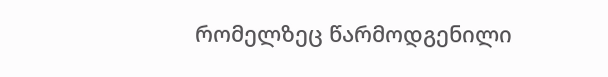რომელზეც წარმოდგენილი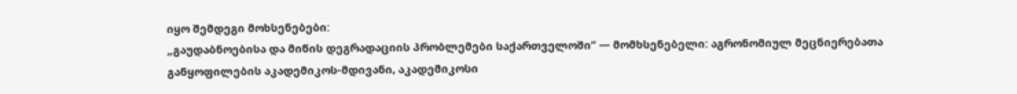იყო შემდეგი მოხსენებები:
„გაუდაბნოებისა და მიწის დეგრადაციის პრობლემები საქართველოში“ — მომხსენებელი: აგრონომიულ მეცნიერებათა განყოფილების აკადემიკოს-მდივანი, აკადემიკოსი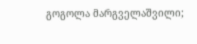გოგოლა მარგველაშვილი;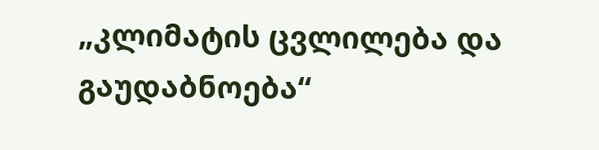„კლიმატის ცვლილება და გაუდაბნოება“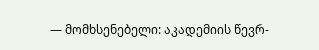— მომხსენებელი: აკადემიის წევრ-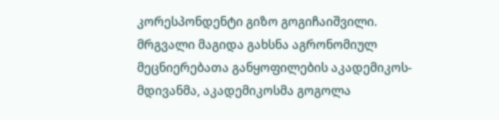კორესპონდენტი გიზო გოგიჩაიშვილი.
მრგვალი მაგიდა გახსნა აგრონომიულ მეცნიერებათა განყოფილების აკადემიკოს-მდივანმა, აკადემიკოსმა გოგოლა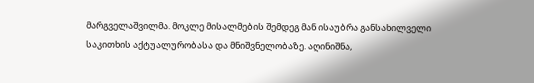მარგველაშვილმა. მოკლე მისალმების შემდეგ მან ისაუბრა განსახილველი საკითხის აქტუალურობასა და მნიშვნელობაზე. აღინიშნა,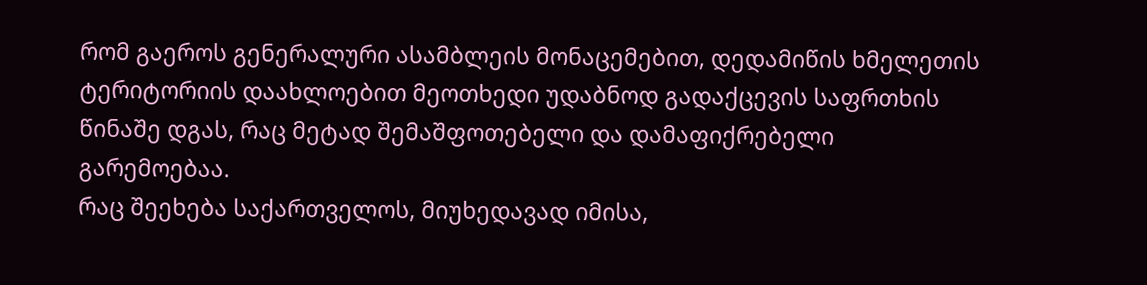რომ გაეროს გენერალური ასამბლეის მონაცემებით, დედამიწის ხმელეთის ტერიტორიის დაახლოებით მეოთხედი უდაბნოდ გადაქცევის საფრთხის წინაშე დგას, რაც მეტად შემაშფოთებელი და დამაფიქრებელი გარემოებაა.
რაც შეეხება საქართველოს, მიუხედავად იმისა,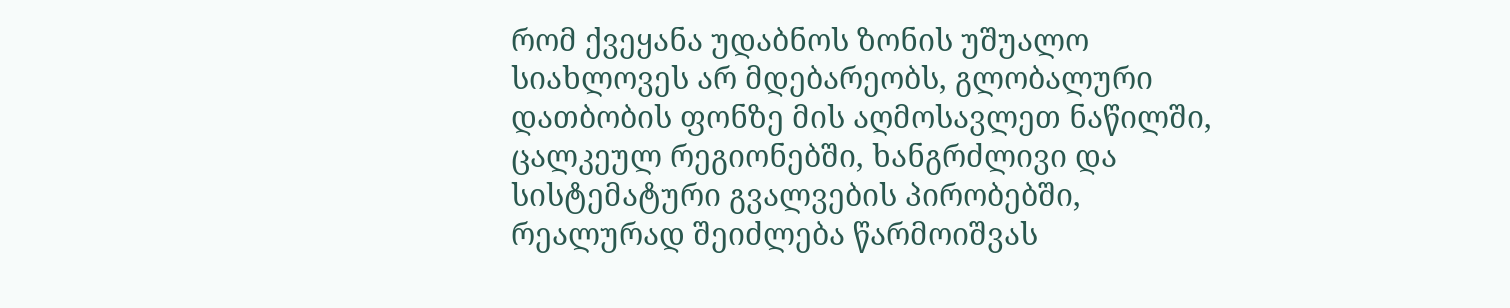რომ ქვეყანა უდაბნოს ზონის უშუალო სიახლოვეს არ მდებარეობს, გლობალური დათბობის ფონზე მის აღმოსავლეთ ნაწილში, ცალკეულ რეგიონებში, ხანგრძლივი და სისტემატური გვალვების პირობებში, რეალურად შეიძლება წარმოიშვას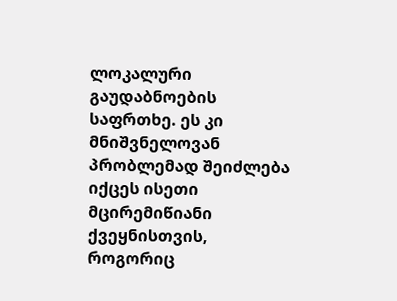ლოკალური გაუდაბნოების საფრთხე. ეს კი მნიშვნელოვან პრობლემად შეიძლება იქცეს ისეთი მცირემიწიანი ქვეყნისთვის, როგორიც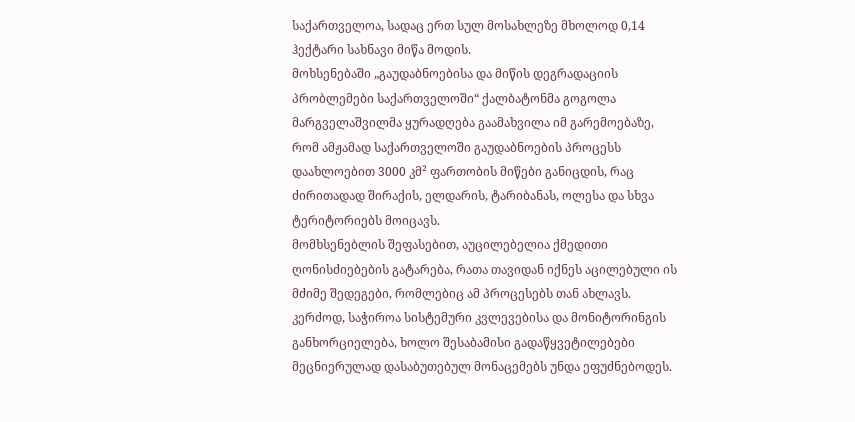საქართველოა, სადაც ერთ სულ მოსახლეზე მხოლოდ 0,14 ჰექტარი სახნავი მიწა მოდის.
მოხსენებაში „გაუდაბნოებისა და მიწის დეგრადაციის პრობლემები საქართველოში“ ქალბატონმა გოგოლა მარგველაშვილმა ყურადღება გაამახვილა იმ გარემოებაზე, რომ ამჟამად საქართველოში გაუდაბნოების პროცესს დაახლოებით 3000 კმ² ფართობის მიწები განიცდის, რაც ძირითადად შირაქის, ელდარის, ტარიბანას, ოლესა და სხვა ტერიტორიებს მოიცავს.
მომხსენებლის შეფასებით, აუცილებელია ქმედითი ღონისძიებების გატარება, რათა თავიდან იქნეს აცილებული ის მძიმე შედეგები, რომლებიც ამ პროცესებს თან ახლავს. კერძოდ, საჭიროა სისტემური კვლევებისა და მონიტორინგის განხორციელება, ხოლო შესაბამისი გადაწყვეტილებები მეცნიერულად დასაბუთებულ მონაცემებს უნდა ეფუძნებოდეს.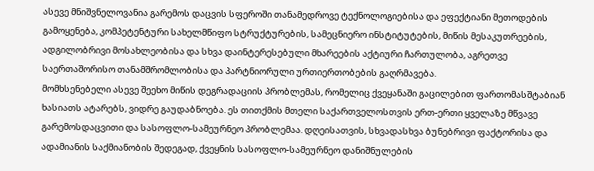ასევე მნიშვნელოვანია გარემოს დაცვის სფეროში თანამედროვე ტექნოლოგიებისა და ეფექტიანი მეთოდების გამოყენება, კომპეტენტური სახელმწიფო სტრუქტურების, სამეცნიერო ინსტიტუტების, მიწის მესაკუთრეების, ადგილობრივი მოსახლეობისა და სხვა დაინტერესებული მხარეების აქტიური ჩართულობა, აგრეთვე საერთაშორისო თანამშრომლობისა და პარტნიორული ურთიერთობების გაღრმავება.
მომხსენებელი ასევე შეეხო მიწის დეგრადაციის პრობლემას, რომელიც ქვეყანაში გაცილებით ფართომასშტაბიან ხასიათს ატარებს, ვიდრე გაუდაბნოება. ეს თითქმის მთელი საქართველოსთვის ერთ-ერთი ყველაზე მწვავე გარემოსდაცვითი და სასოფლო-სამეურნეო პრობლემაა. დღეისათვის, სხვადასხვა ბუნებრივი ფაქტორისა და ადამიანის საქმიანობის შედეგად, ქვეყნის სასოფლო-სამეურნეო დანიშნულების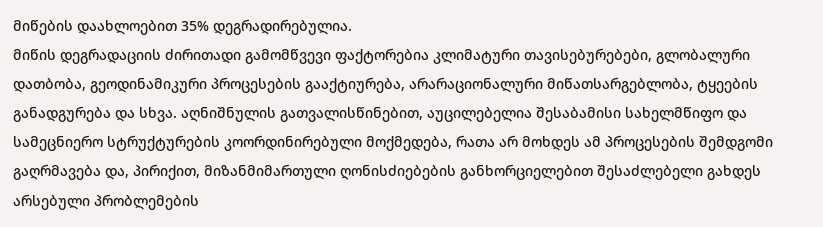მიწების დაახლოებით 35% დეგრადირებულია.
მიწის დეგრადაციის ძირითადი გამომწვევი ფაქტორებია კლიმატური თავისებურებები, გლობალური დათბობა, გეოდინამიკური პროცესების გააქტიურება, არარაციონალური მიწათსარგებლობა, ტყეების განადგურება და სხვა. აღნიშნულის გათვალისწინებით, აუცილებელია შესაბამისი სახელმწიფო და სამეცნიერო სტრუქტურების კოორდინირებული მოქმედება, რათა არ მოხდეს ამ პროცესების შემდგომი გაღრმავება და, პირიქით, მიზანმიმართული ღონისძიებების განხორციელებით შესაძლებელი გახდეს არსებული პრობლემების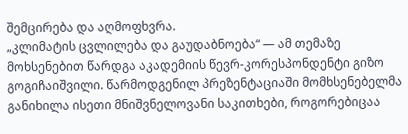შემცირება და აღმოფხვრა.
„კლიმატის ცვლილება და გაუდაბნოება“ — ამ თემაზე მოხსენებით წარდგა აკადემიის წევრ-კორესპონდენტი გიზო გოგიჩაიშვილი. წარმოდგენილ პრეზენტაციაში მომხსენებელმა განიხილა ისეთი მნიშვნელოვანი საკითხები, როგორებიცაა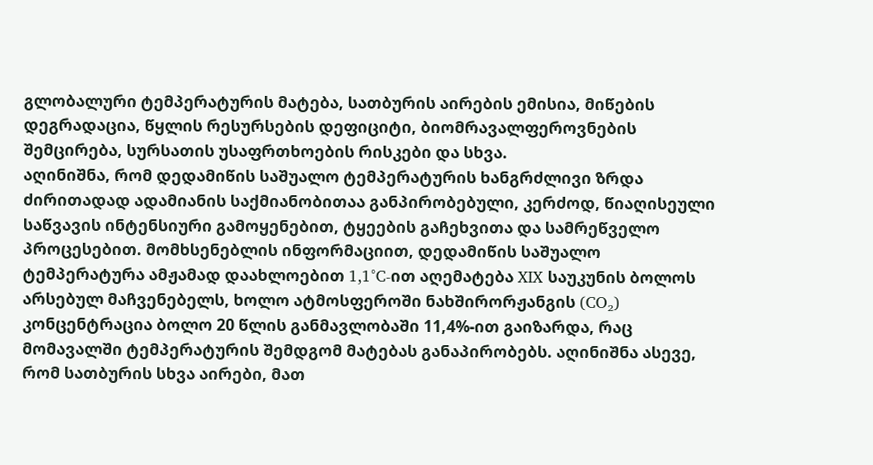გლობალური ტემპერატურის მატება, სათბურის აირების ემისია, მიწების დეგრადაცია, წყლის რესურსების დეფიციტი, ბიომრავალფეროვნების შემცირება, სურსათის უსაფრთხოების რისკები და სხვა.
აღინიშნა, რომ დედამიწის საშუალო ტემპერატურის ხანგრძლივი ზრდა ძირითადად ადამიანის საქმიანობითაა განპირობებული, კერძოდ, წიაღისეული საწვავის ინტენსიური გამოყენებით, ტყეების გაჩეხვითა და სამრეწველო პროცესებით. მომხსენებლის ინფორმაციით, დედამიწის საშუალო ტემპერატურა ამჟამად დაახლოებით 1,1°C-ით აღემატება XIX საუკუნის ბოლოს არსებულ მაჩვენებელს, ხოლო ატმოსფეროში ნახშირორჟანგის (CO₂) კონცენტრაცია ბოლო 20 წლის განმავლობაში 11,4%-ით გაიზარდა, რაც მომავალში ტემპერატურის შემდგომ მატებას განაპირობებს. აღინიშნა ასევე, რომ სათბურის სხვა აირები, მათ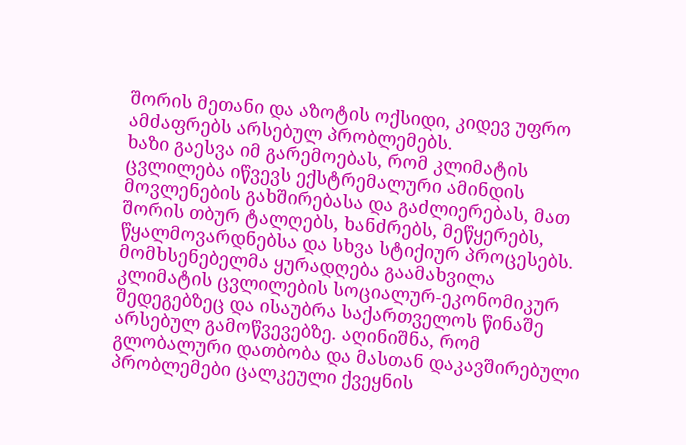შორის მეთანი და აზოტის ოქსიდი, კიდევ უფრო ამძაფრებს არსებულ პრობლემებს.
ხაზი გაესვა იმ გარემოებას, რომ კლიმატის ცვლილება იწვევს ექსტრემალური ამინდის მოვლენების გახშირებასა და გაძლიერებას, მათ შორის თბურ ტალღებს, ხანძრებს, მეწყერებს, წყალმოვარდნებსა და სხვა სტიქიურ პროცესებს. მომხსენებელმა ყურადღება გაამახვილა კლიმატის ცვლილების სოციალურ-ეკონომიკურ შედეგებზეც და ისაუბრა საქართველოს წინაშე არსებულ გამოწვევებზე. აღინიშნა, რომ გლობალური დათბობა და მასთან დაკავშირებული პრობლემები ცალკეული ქვეყნის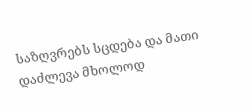საზღვრებს სცდება და მათი დაძლევა მხოლოდ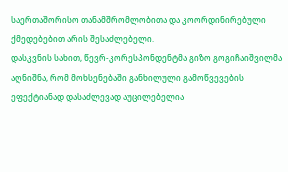საერთაშორისო თანამშრომლობითა და კოორდინირებული ქმედებებით არის შესაძლებელი.
დასკვნის სახით, წევრ-კორესპონდენტმა გიზო გოგიჩაიშვილმა აღნიშნა, რომ მოხსენებაში განხილული გამოწვევების ეფექტიანად დასაძლევად აუცილებელია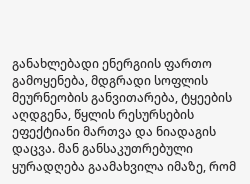განახლებადი ენერგიის ფართო გამოყენება, მდგრადი სოფლის მეურნეობის განვითარება, ტყეების აღდგენა, წყლის რესურსების ეფექტიანი მართვა და ნიადაგის დაცვა. მან განსაკუთრებული ყურადღება გაამახვილა იმაზე, რომ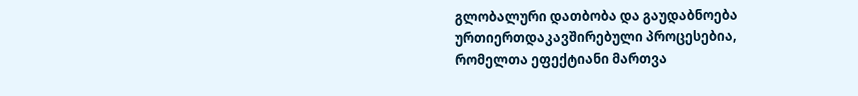გლობალური დათბობა და გაუდაბნოება ურთიერთდაკავშირებული პროცესებია, რომელთა ეფექტიანი მართვა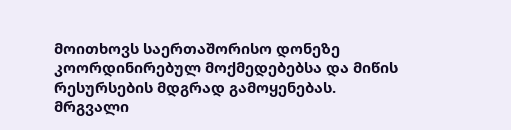მოითხოვს საერთაშორისო დონეზე კოორდინირებულ მოქმედებებსა და მიწის რესურსების მდგრად გამოყენებას.
მრგვალი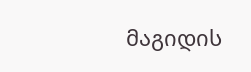მაგიდის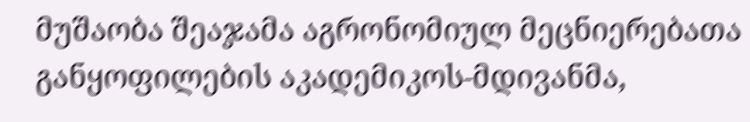მუშაობა შეაჯამა აგრონომიულ მეცნიერებათა განყოფილების აკადემიკოს-მდივანმა,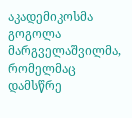აკადემიკოსმა გოგოლა მარგველაშვილმა, რომელმაც დამსწრე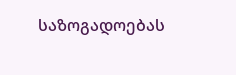საზოგადოებას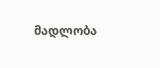მადლობა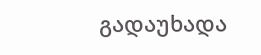გადაუხადა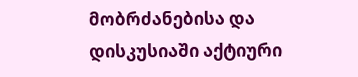მობრძანებისა და დისკუსიაში აქტიური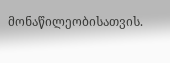მონაწილეობისათვის.